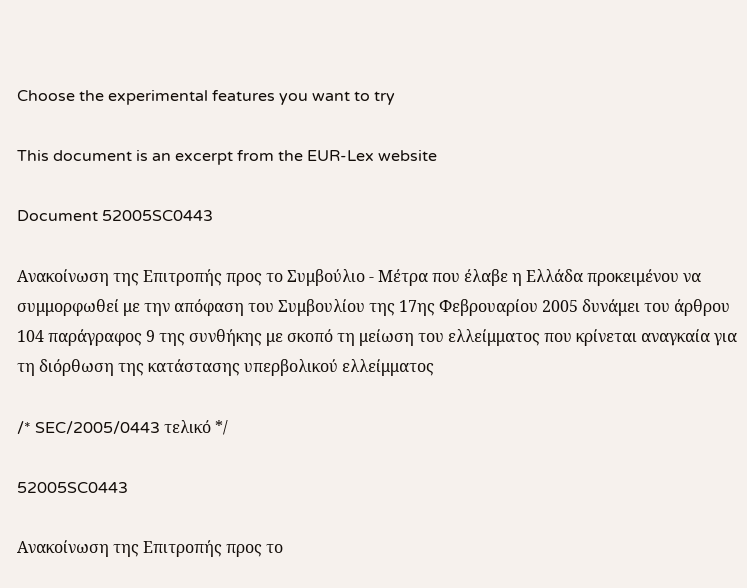Choose the experimental features you want to try

This document is an excerpt from the EUR-Lex website

Document 52005SC0443

Ανακοίνωση της Επιτροπής προς το Συμβούλιο - Μέτρα που έλαβε η Ελλάδα προκειμένου να συμμορφωθεί με την απόφαση του Συμβουλίου της 17ης Φεβρουαρίου 2005 δυνάμει του άρθρου 104 παράγραφος 9 της συνθήκης με σκοπό τη μείωση του ελλείμματος που κρίνεται αναγκαία για τη διόρθωση της κατάστασης υπερβολικού ελλείμματος

/* SEC/2005/0443 τελικό */

52005SC0443

Ανακοίνωση της Επιτροπής προς το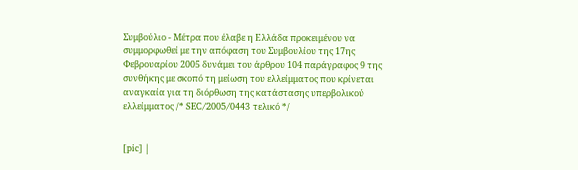Συμβούλιο - Μέτρα που έλαβε η Ελλάδα προκειμένου να συμμορφωθεί με την απόφαση του Συμβουλίου της 17ης Φεβρουαρίου 2005 δυνάμει του άρθρου 104 παράγραφος 9 της συνθήκης με σκοπό τη μείωση του ελλείμματος που κρίνεται αναγκαία για τη διόρθωση της κατάστασης υπερβολικού ελλείμματος /* SEC/2005/0443 τελικό */


[pic] |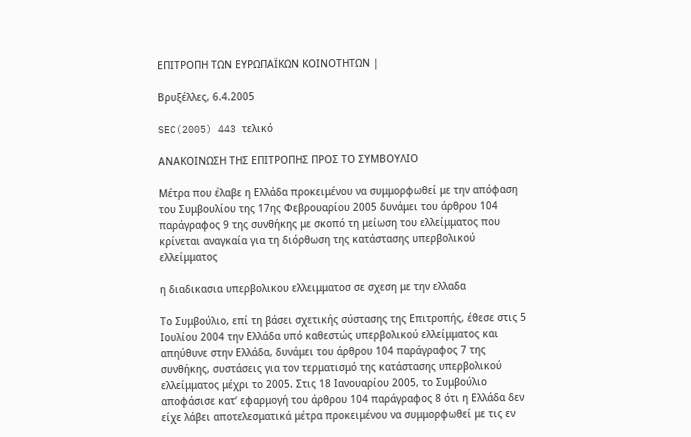ΕΠΙΤΡΟΠΗ ΤΩΝ ΕΥΡΩΠΑΪΚΩΝ ΚΟΙΝΟΤΗΤΩΝ |

Βρυξέλλες, 6.4.2005

SEC(2005) 443 τελικό

ΑΝΑΚΟΙΝΩΣΗ ΤΗΣ ΕΠΙΤΡΟΠΗΣ ΠΡΟΣ ΤΟ ΣΥΜΒΟΥΛΙΟ

Μέτρα που έλαβε η Ελλάδα προκειμένου να συμμορφωθεί με την απόφαση του Συμβουλίου της 17ης Φεβρουαρίου 2005 δυνάμει του άρθρου 104 παράγραφος 9 της συνθήκης με σκοπό τη μείωση του ελλείμματος που κρίνεται αναγκαία για τη διόρθωση της κατάστασης υπερβολικού ελλείμματος

η διαδικασια υπερβολικου ελλειμματοσ σε σχεση με την ελλαδα

Το Συμβούλιο, επί τη βάσει σχετικής σύστασης της Επιτροπής, έθεσε στις 5 Ιουλίου 2004 την Ελλάδα υπό καθεστώς υπερβολικού ελλείμματος και απηύθυνε στην Ελλάδα, δυνάμει του άρθρου 104 παράγραφος 7 της συνθήκης, συστάσεις για τον τερματισμό της κατάστασης υπερβολικού ελλείμματος μέχρι το 2005. Στις 18 Ιανουαρίου 2005, το Συμβούλιο αποφάσισε κατ’ εφαρμογή του άρθρου 104 παράγραφος 8 ότι η Ελλάδα δεν είχε λάβει αποτελεσματικά μέτρα προκειμένου να συμμορφωθεί με τις εν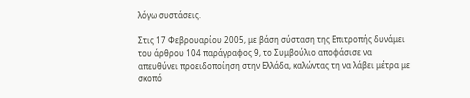λόγω συστάσεις.

Στις 17 Φεβρουαρίου 2005, με βάση σύσταση της Επιτροπής δυνάμει του άρθρου 104 παράγραφος 9, το Συμβούλιο αποφάσισε να απευθύνει προειδοποίηση στην Ελλάδα, καλώντας τη να λάβει μέτρα με σκοπό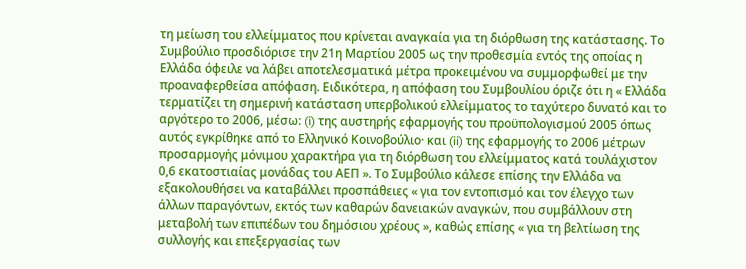τη μείωση του ελλείμματος που κρίνεται αναγκαία για τη διόρθωση της κατάστασης. Το Συμβούλιο προσδιόρισε την 21η Μαρτίου 2005 ως την προθεσμία εντός της οποίας η Ελλάδα όφειλε να λάβει αποτελεσματικά μέτρα προκειμένου να συμμορφωθεί με την προαναφερθείσα απόφαση. Ειδικότερα, η απόφαση του Συμβουλίου όριζε ότι η « Ελλάδα τερματίζει τη σημερινή κατάσταση υπερβολικού ελλείμματος το ταχύτερο δυνατό και το αργότερο το 2006, μέσω: (i) της αυστηρής εφαρμογής του προϋπολογισμού 2005 όπως αυτός εγκρίθηκε από το Ελληνικό Κοινοβούλιο· και (ii) της εφαρμογής το 2006 μέτρων προσαρμογής μόνιμου χαρακτήρα για τη διόρθωση του ελλείμματος κατά τουλάχιστον 0,6 εκατοστιαίας μονάδας του ΑΕΠ ». Το Συμβούλιο κάλεσε επίσης την Ελλάδα να εξακολουθήσει να καταβάλλει προσπάθειες « για τον εντοπισμό και τον έλεγχο των άλλων παραγόντων, εκτός των καθαρών δανειακών αναγκών, που συμβάλλουν στη μεταβολή των επιπέδων του δημόσιου χρέους », καθώς επίσης « για τη βελτίωση της συλλογής και επεξεργασίας των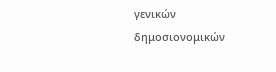γενικών δημοσιονομικών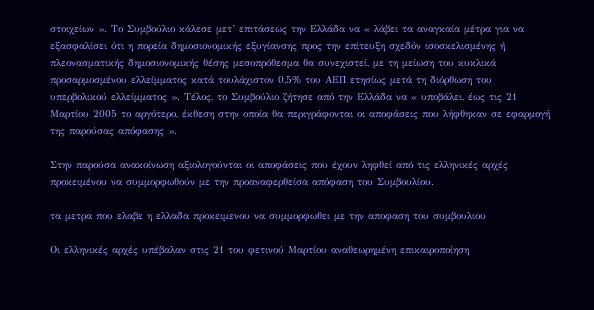στοιχείων ». Το Συμβούλιο κάλεσε μετ’ επιτάσεως την Ελλάδα να « λάβει τα αναγκαία μέτρα για να εξασφαλίσει ότι η πορεία δημοσιονομικής εξυγίανσης προς την επίτευξη σχεδόν ισοσκελισμένης ή πλεονασματικής δημοσιονομικής θέσης μεσοπρόθεσμα θα συνεχιστεί, με τη μείωση του κυκλικά προσαρμοσμένου ελλείμματος κατά τουλάχιστον 0,5% του ΑΕΠ ετησίως μετά τη διόρθωση του υπερβολικού ελλείμματος ». Τέλος, το Συμβούλιο ζήτησε από την Ελλάδα να « υποβάλει, έως τις 21 Μαρτίου 2005 το αργότερο, έκθεση στην οποία θα περιγράφονται οι αποφάσεις που λήφθηκαν σε εφαρμογή της παρούσας απόφασης ».

Στην παρούσα ανακοίνωση αξιολογούνται οι αποφάσεις που έχουν ληφθεί από τις ελληνικές αρχές προκειμένου να συμμορφωθούν με την προαναφερθείσα απόφαση του Συμβουλίου.

τα μετρα που ελαβε η ελλαδα προκειμενου να συμμορφωθει με την αποφαση του συμβουλιου

Οι ελληνικές αρχές υπέβαλαν στις 21 του φετινού Μαρτίου αναθεωρημένη επικαιροποίηση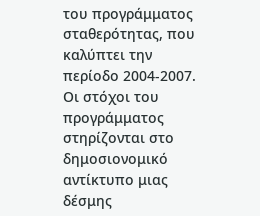του προγράμματος σταθερότητας, που καλύπτει την περίοδο 2004-2007. Οι στόχοι του προγράμματος στηρίζονται στο δημοσιονομικό αντίκτυπο μιας δέσμης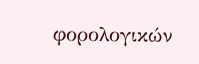φορολογικών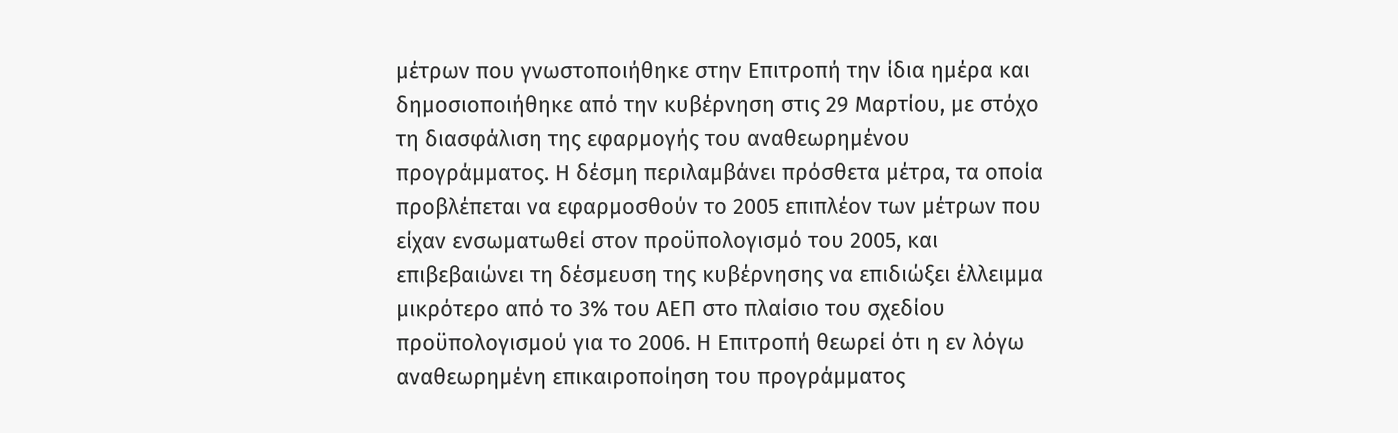μέτρων που γνωστοποιήθηκε στην Επιτροπή την ίδια ημέρα και δημοσιοποιήθηκε από την κυβέρνηση στις 29 Μαρτίου, με στόχο τη διασφάλιση της εφαρμογής του αναθεωρημένου προγράμματος. Η δέσμη περιλαμβάνει πρόσθετα μέτρα, τα οποία προβλέπεται να εφαρμοσθούν το 2005 επιπλέον των μέτρων που είχαν ενσωματωθεί στον προϋπολογισμό του 2005, και επιβεβαιώνει τη δέσμευση της κυβέρνησης να επιδιώξει έλλειμμα μικρότερο από το 3% του ΑΕΠ στο πλαίσιο του σχεδίου προϋπολογισμού για το 2006. Η Επιτροπή θεωρεί ότι η εν λόγω αναθεωρημένη επικαιροποίηση του προγράμματος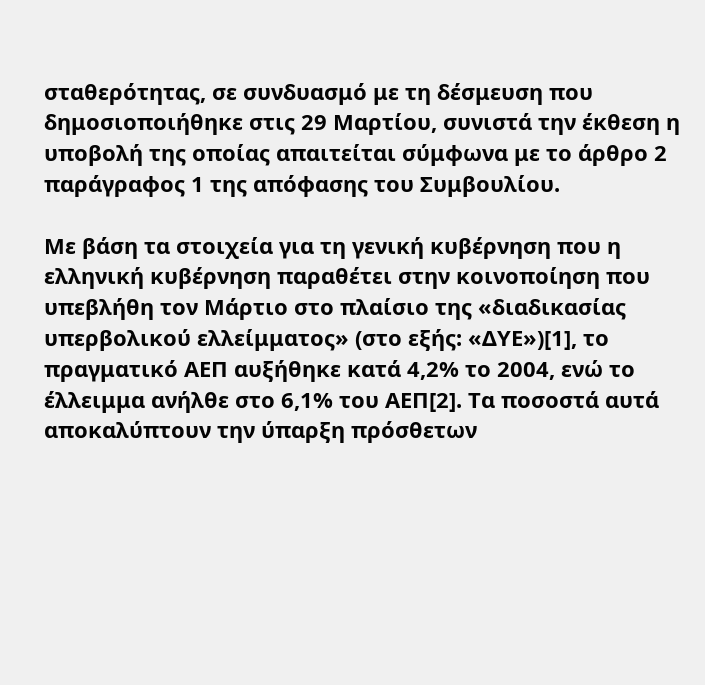σταθερότητας, σε συνδυασμό με τη δέσμευση που δημοσιοποιήθηκε στις 29 Μαρτίου, συνιστά την έκθεση η υποβολή της οποίας απαιτείται σύμφωνα με το άρθρο 2 παράγραφος 1 της απόφασης του Συμβουλίου.

Με βάση τα στοιχεία για τη γενική κυβέρνηση που η ελληνική κυβέρνηση παραθέτει στην κοινοποίηση που υπεβλήθη τον Μάρτιο στο πλαίσιο της «διαδικασίας υπερβολικού ελλείμματος» (στο εξής: «ΔΥΕ»)[1], το πραγματικό ΑΕΠ αυξήθηκε κατά 4,2% το 2004, ενώ το έλλειμμα ανήλθε στο 6,1% του ΑΕΠ[2]. Τα ποσοστά αυτά αποκαλύπτουν την ύπαρξη πρόσθετων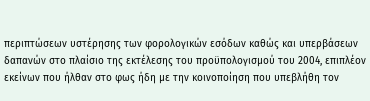περιπτώσεων υστέρησης των φορολογικών εσόδων καθώς και υπερβάσεων δαπανών στο πλαίσιο της εκτέλεσης του προϋπολογισμού του 2004, επιπλέον εκείνων που ήλθαν στο φως ήδη με την κοινοποίηση που υπεβλήθη τον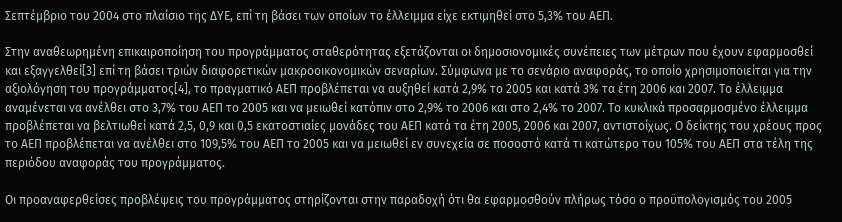Σεπτέμβριο του 2004 στο πλαίσιο της ΔΥΕ, επί τη βάσει των οποίων το έλλειμμα είχε εκτιμηθεί στο 5,3% του ΑΕΠ.

Στην αναθεωρημένη επικαιροποίηση του προγράμματος σταθερότητας εξετάζονται οι δημοσιονομικές συνέπειες των μέτρων που έχουν εφαρμοσθεί και εξαγγελθεί[3] επί τη βάσει τριών διαφορετικών μακροοικονομικών σεναρίων. Σύμφωνα με το σενάριο αναφοράς, το οποίο χρησιμοποιείται για την αξιολόγηση του προγράμματος[4], το πραγματικό ΑΕΠ προβλέπεται να αυξηθεί κατά 2,9% το 2005 και κατά 3% τα έτη 2006 και 2007. Το έλλειμμα αναμένεται να ανέλθει στο 3,7% του ΑΕΠ το 2005 και να μειωθεί κατόπιν στο 2,9% το 2006 και στο 2,4% το 2007. Το κυκλικά προσαρμοσμένο έλλειμμα προβλέπεται να βελτιωθεί κατά 2,5, 0,9 και 0,5 εκατοστιαίες μονάδες του ΑΕΠ κατά τα έτη 2005, 2006 και 2007, αντιστοίχως. Ο δείκτης του χρέους προς το ΑΕΠ προβλέπεται να ανέλθει στο 109,5% του ΑΕΠ το 2005 και να μειωθεί εν συνεχεία σε ποσοστό κατά τι κατώτερο του 105% του ΑΕΠ στα τέλη της περιόδου αναφοράς του προγράμματος.

Οι προαναφερθείσες προβλέψεις του προγράμματος στηρίζονται στην παραδοχή ότι θα εφαρμοσθούν πλήρως τόσο ο προϋπολογισμός του 2005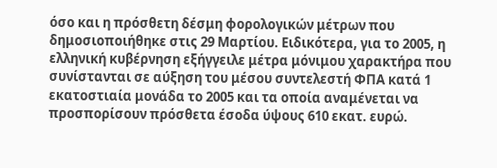όσο και η πρόσθετη δέσμη φορολογικών μέτρων που δημοσιοποιήθηκε στις 29 Μαρτίου. Ειδικότερα, για το 2005, η ελληνική κυβέρνηση εξήγγειλε μέτρα μόνιμου χαρακτήρα που συνίστανται σε αύξηση του μέσου συντελεστή ΦΠΑ κατά 1 εκατοστιαία μονάδα το 2005 και τα οποία αναμένεται να προσπορίσουν πρόσθετα έσοδα ύψους 610 εκατ. ευρώ.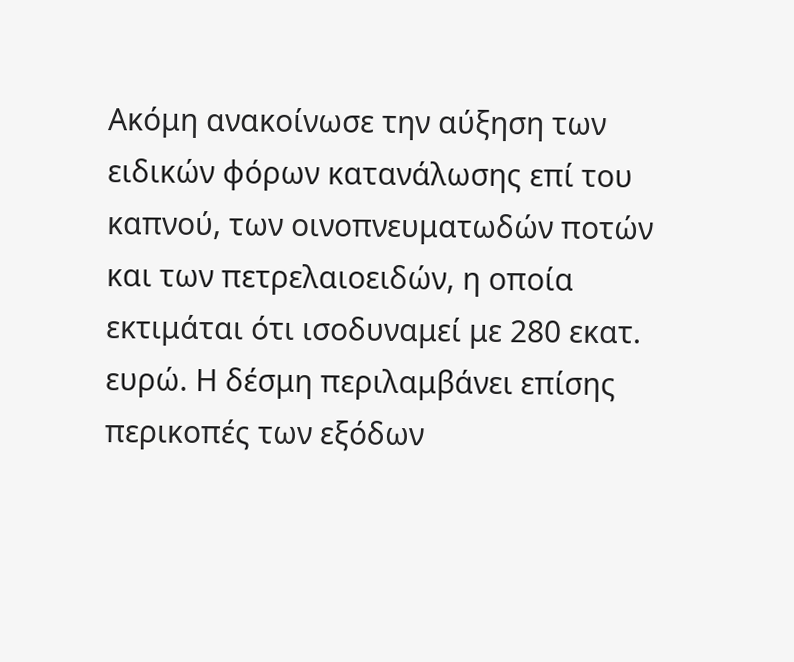Ακόμη ανακοίνωσε την αύξηση των ειδικών φόρων κατανάλωσης επί του καπνού, των οινοπνευματωδών ποτών και των πετρελαιοειδών, η οποία εκτιμάται ότι ισοδυναμεί με 280 εκατ. ευρώ. Η δέσμη περιλαμβάνει επίσης περικοπές των εξόδων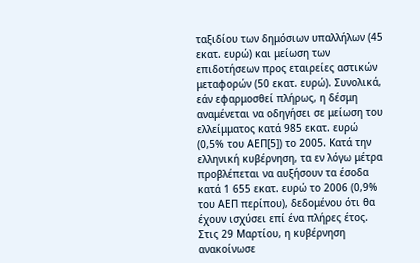ταξιδίου των δημόσιων υπαλλήλων (45 εκατ. ευρώ) και μείωση των επιδοτήσεων προς εταιρείες αστικών μεταφορών (50 εκατ. ευρώ). Συνολικά, εάν εφαρμοσθεί πλήρως, η δέσμη αναμένεται να οδηγήσει σε μείωση του ελλείμματος κατά 985 εκατ. ευρώ (0,5% του ΑΕΠ[5]) το 2005. Κατά την ελληνική κυβέρνηση, τα εν λόγω μέτρα προβλέπεται να αυξήσουν τα έσοδα κατά 1 655 εκατ. ευρώ το 2006 (0,9% του ΑΕΠ περίπου), δεδομένου ότι θα έχουν ισχύσει επί ένα πλήρες έτος. Στις 29 Μαρτίου, η κυβέρνηση ανακοίνωσε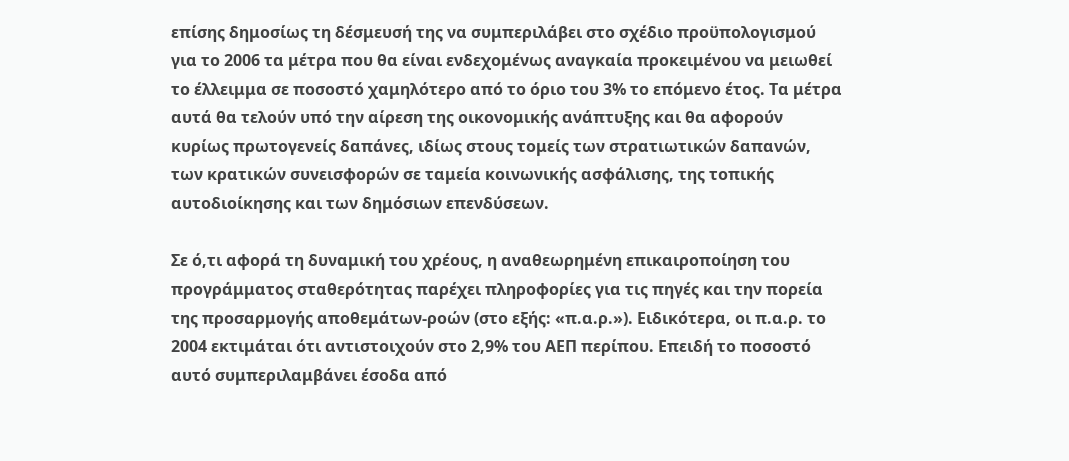επίσης δημοσίως τη δέσμευσή της να συμπεριλάβει στο σχέδιο προϋπολογισμού για το 2006 τα μέτρα που θα είναι ενδεχομένως αναγκαία προκειμένου να μειωθεί το έλλειμμα σε ποσοστό χαμηλότερο από το όριο του 3% το επόμενο έτος. Τα μέτρα αυτά θα τελούν υπό την αίρεση της οικονομικής ανάπτυξης και θα αφορούν κυρίως πρωτογενείς δαπάνες, ιδίως στους τομείς των στρατιωτικών δαπανών, των κρατικών συνεισφορών σε ταμεία κοινωνικής ασφάλισης, της τοπικής αυτοδιοίκησης και των δημόσιων επενδύσεων.

Σε ό,τι αφορά τη δυναμική του χρέους, η αναθεωρημένη επικαιροποίηση του προγράμματος σταθερότητας παρέχει πληροφορίες για τις πηγές και την πορεία της προσαρμογής αποθεμάτων-ροών (στο εξής: «π.α.ρ.»). Ειδικότερα, οι π.α.ρ. το 2004 εκτιμάται ότι αντιστοιχούν στο 2,9% του ΑΕΠ περίπου. Επειδή το ποσοστό αυτό συμπεριλαμβάνει έσοδα από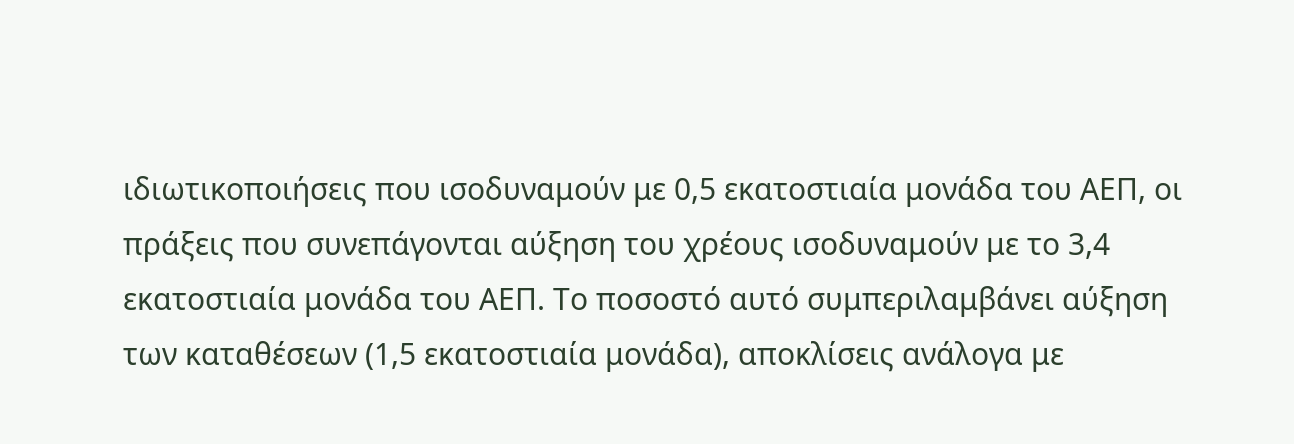ιδιωτικοποιήσεις που ισοδυναμούν με 0,5 εκατοστιαία μονάδα του ΑΕΠ, οι πράξεις που συνεπάγονται αύξηση του χρέους ισοδυναμούν με το 3,4 εκατοστιαία μονάδα του ΑΕΠ. Το ποσοστό αυτό συμπεριλαμβάνει αύξηση των καταθέσεων (1,5 εκατοστιαία μονάδα), αποκλίσεις ανάλογα με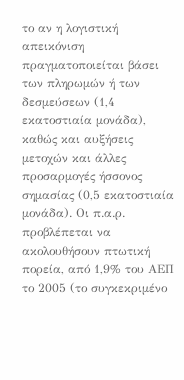το αν η λογιστική απεικόνιση πραγματοποιείται βάσει των πληρωμών ή των δεσμεύσεων (1,4 εκατοστιαία μονάδα), καθώς και αυξήσεις μετοχών και άλλες προσαρμογές ήσσονος σημασίας (0,5 εκατοστιαία μονάδα). Οι π.α.ρ. προβλέπεται να ακολουθήσουν πτωτική πορεία, από 1,9% του ΑΕΠ το 2005 (το συγκεκριμένο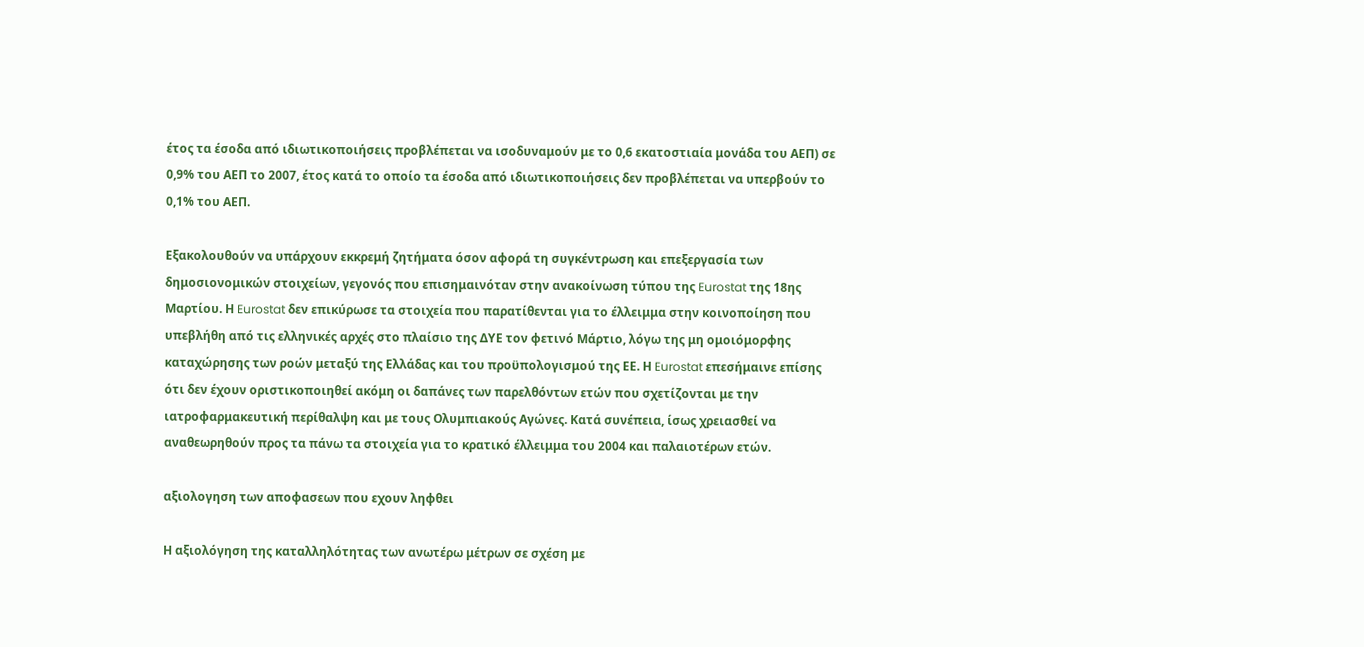έτος τα έσοδα από ιδιωτικοποιήσεις προβλέπεται να ισοδυναμούν με το 0,6 εκατοστιαία μονάδα του ΑΕΠ) σε 0,9% του ΑΕΠ το 2007, έτος κατά το οποίο τα έσοδα από ιδιωτικοποιήσεις δεν προβλέπεται να υπερβούν το 0,1% του ΑΕΠ.

Εξακολουθούν να υπάρχουν εκκρεμή ζητήματα όσον αφορά τη συγκέντρωση και επεξεργασία των δημοσιονομικών στοιχείων, γεγονός που επισημαινόταν στην ανακοίνωση τύπου της Eurostat της 18ης Μαρτίου. Η Eurostat δεν επικύρωσε τα στοιχεία που παρατίθενται για το έλλειμμα στην κοινοποίηση που υπεβλήθη από τις ελληνικές αρχές στο πλαίσιο της ΔΥΕ τον φετινό Μάρτιο, λόγω της μη ομοιόμορφης καταχώρησης των ροών μεταξύ της Ελλάδας και του προϋπολογισμού της ΕΕ. Η Eurostat επεσήμαινε επίσης ότι δεν έχουν οριστικοποιηθεί ακόμη οι δαπάνες των παρελθόντων ετών που σχετίζονται με την ιατροφαρμακευτική περίθαλψη και με τους Ολυμπιακούς Αγώνες. Κατά συνέπεια, ίσως χρειασθεί να αναθεωρηθούν προς τα πάνω τα στοιχεία για το κρατικό έλλειμμα του 2004 και παλαιοτέρων ετών.

αξιολογηση των αποφασεων που εχουν ληφθει

Η αξιολόγηση της καταλληλότητας των ανωτέρω μέτρων σε σχέση με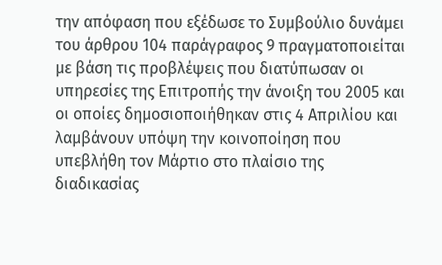την απόφαση που εξέδωσε το Συμβούλιο δυνάμει του άρθρου 104 παράγραφος 9 πραγματοποιείται με βάση τις προβλέψεις που διατύπωσαν οι υπηρεσίες της Επιτροπής την άνοιξη του 2005 και οι οποίες δημοσιοποιήθηκαν στις 4 Απριλίου και λαμβάνουν υπόψη την κοινοποίηση που υπεβλήθη τον Μάρτιο στο πλαίσιο της διαδικασίας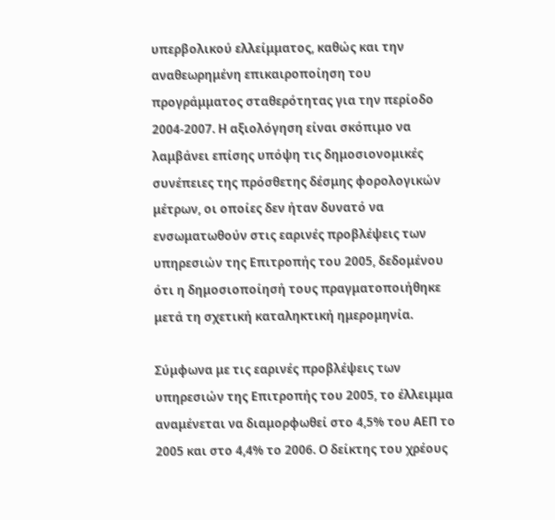υπερβολικού ελλείμματος, καθώς και την αναθεωρημένη επικαιροποίηση του προγράμματος σταθερότητας για την περίοδο 2004-2007. Η αξιολόγηση είναι σκόπιμο να λαμβάνει επίσης υπόψη τις δημοσιονομικές συνέπειες της πρόσθετης δέσμης φορολογικών μέτρων, οι οποίες δεν ήταν δυνατό να ενσωματωθούν στις εαρινές προβλέψεις των υπηρεσιών της Επιτροπής του 2005, δεδομένου ότι η δημοσιοποίησή τους πραγματοποιήθηκε μετά τη σχετική καταληκτική ημερομηνία.

Σύμφωνα με τις εαρινές προβλέψεις των υπηρεσιών της Επιτροπής του 2005, το έλλειμμα αναμένεται να διαμορφωθεί στο 4,5% του ΑΕΠ το 2005 και στο 4,4% το 2006. Ο δείκτης του χρέους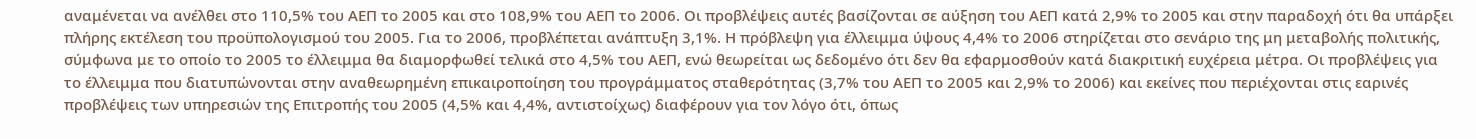αναμένεται να ανέλθει στο 110,5% του ΑΕΠ το 2005 και στο 108,9% του ΑΕΠ το 2006. Οι προβλέψεις αυτές βασίζονται σε αύξηση του ΑΕΠ κατά 2,9% το 2005 και στην παραδοχή ότι θα υπάρξει πλήρης εκτέλεση του προϋπολογισμού του 2005. Για το 2006, προβλέπεται ανάπτυξη 3,1%. Η πρόβλεψη για έλλειμμα ύψους 4,4% το 2006 στηρίζεται στο σενάριο της μη μεταβολής πολιτικής, σύμφωνα με το οποίο το 2005 το έλλειμμα θα διαμορφωθεί τελικά στο 4,5% του ΑΕΠ, ενώ θεωρείται ως δεδομένο ότι δεν θα εφαρμοσθούν κατά διακριτική ευχέρεια μέτρα. Οι προβλέψεις για το έλλειμμα που διατυπώνονται στην αναθεωρημένη επικαιροποίηση του προγράμματος σταθερότητας (3,7% του ΑΕΠ το 2005 και 2,9% το 2006) και εκείνες που περιέχονται στις εαρινές προβλέψεις των υπηρεσιών της Επιτροπής του 2005 (4,5% και 4,4%, αντιστοίχως) διαφέρουν για τον λόγο ότι, όπως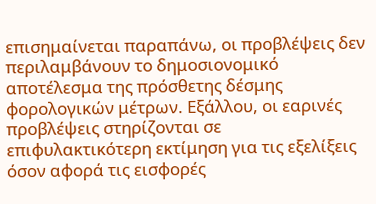επισημαίνεται παραπάνω, οι προβλέψεις δεν περιλαμβάνουν το δημοσιονομικό αποτέλεσμα της πρόσθετης δέσμης φορολογικών μέτρων. Εξάλλου, οι εαρινές προβλέψεις στηρίζονται σε επιφυλακτικότερη εκτίμηση για τις εξελίξεις όσον αφορά τις εισφορές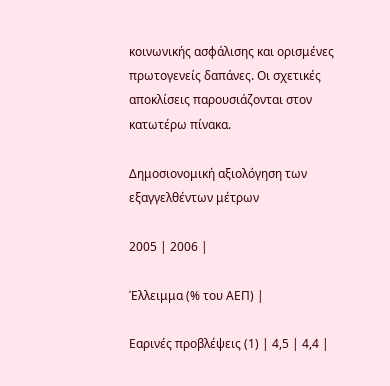κοινωνικής ασφάλισης και ορισμένες πρωτογενείς δαπάνες. Οι σχετικές αποκλίσεις παρουσιάζονται στον κατωτέρω πίνακα.

Δημοσιονομική αξιολόγηση των εξαγγελθέντων μέτρων

2005 | 2006 |

Έλλειμμα (% του ΑΕΠ) |

Εαρινές προβλέψεις (1) | 4,5 | 4,4 |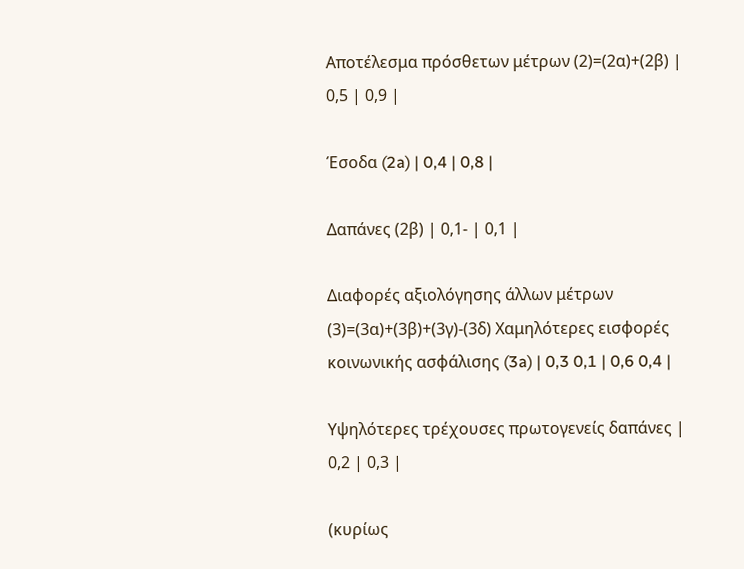Αποτέλεσμα πρόσθετων μέτρων (2)=(2α)+(2β) | 0,5 | 0,9 |

Έσοδα (2a) | 0,4 | 0,8 |

Δαπάνες (2β) | 0,1- | 0,1 |

Διαφορές αξιολόγησης άλλων μέτρων (3)=(3α)+(3β)+(3γ)-(3δ) Χαμηλότερες εισφορές κοινωνικής ασφάλισης (3a) | 0,3 0,1 | 0,6 0,4 |

Υψηλότερες τρέχουσες πρωτογενείς δαπάνες | 0,2 | 0,3 |

(κυρίως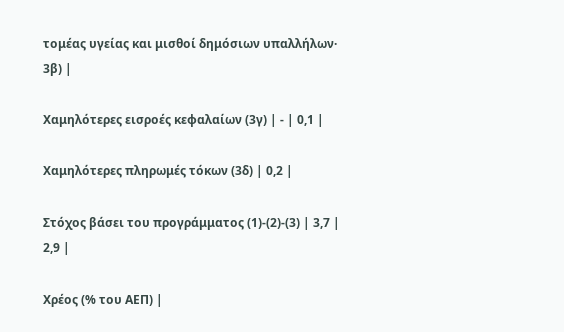τομέας υγείας και μισθοί δημόσιων υπαλλήλων· 3β) |

Χαμηλότερες εισροές κεφαλαίων (3γ) | - | 0,1 |

Χαμηλότερες πληρωμές τόκων (3δ) | 0,2 |

Στόχος βάσει του προγράμματος (1)-(2)-(3) | 3,7 | 2,9 |

Χρέος (% του ΑΕΠ) |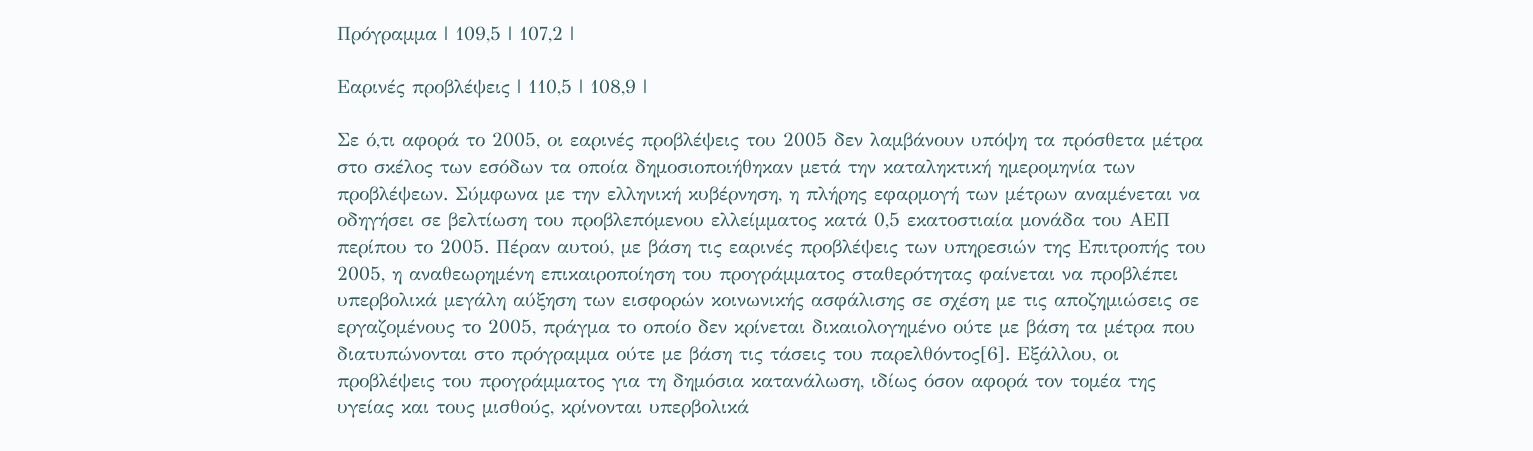Πρόγραμμα | 109,5 | 107,2 |

Εαρινές προβλέψεις | 110,5 | 108,9 |

Σε ό,τι αφορά το 2005, οι εαρινές προβλέψεις του 2005 δεν λαμβάνουν υπόψη τα πρόσθετα μέτρα στο σκέλος των εσόδων τα οποία δημοσιοποιήθηκαν μετά την καταληκτική ημερομηνία των προβλέψεων. Σύμφωνα με την ελληνική κυβέρνηση, η πλήρης εφαρμογή των μέτρων αναμένεται να οδηγήσει σε βελτίωση του προβλεπόμενου ελλείμματος κατά 0,5 εκατοστιαία μονάδα του ΑΕΠ περίπου το 2005. Πέραν αυτού, με βάση τις εαρινές προβλέψεις των υπηρεσιών της Επιτροπής του 2005, η αναθεωρημένη επικαιροποίηση του προγράμματος σταθερότητας φαίνεται να προβλέπει υπερβολικά μεγάλη αύξηση των εισφορών κοινωνικής ασφάλισης σε σχέση με τις αποζημιώσεις σε εργαζομένους το 2005, πράγμα το οποίο δεν κρίνεται δικαιολογημένο ούτε με βάση τα μέτρα που διατυπώνονται στο πρόγραμμα ούτε με βάση τις τάσεις του παρελθόντος[6]. Εξάλλου, οι προβλέψεις του προγράμματος για τη δημόσια κατανάλωση, ιδίως όσον αφορά τον τομέα της υγείας και τους μισθούς, κρίνονται υπερβολικά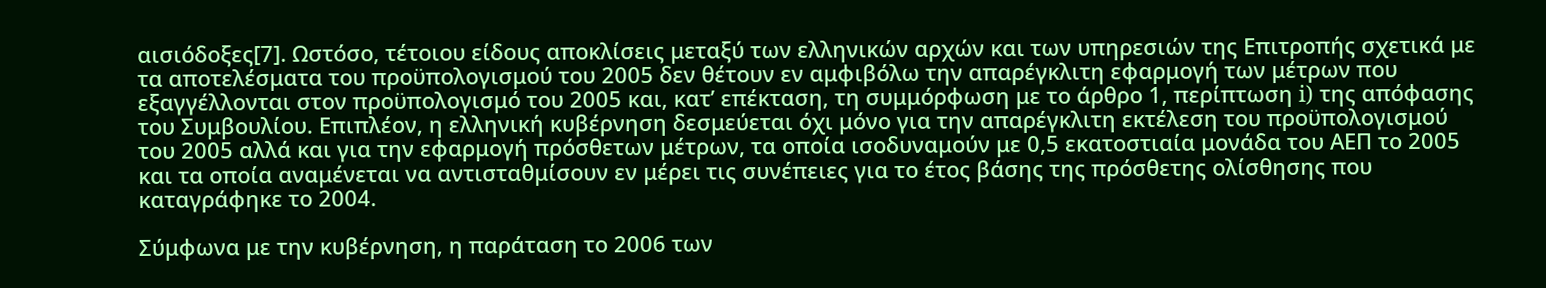αισιόδοξες[7]. Ωστόσο, τέτοιου είδους αποκλίσεις μεταξύ των ελληνικών αρχών και των υπηρεσιών της Επιτροπής σχετικά με τα αποτελέσματα του προϋπολογισμού του 2005 δεν θέτουν εν αμφιβόλω την απαρέγκλιτη εφαρμογή των μέτρων που εξαγγέλλονται στον προϋπολογισμό του 2005 και, κατ’ επέκταση, τη συμμόρφωση με το άρθρο 1, περίπτωση i) της απόφασης του Συμβουλίου. Επιπλέον, η ελληνική κυβέρνηση δεσμεύεται όχι μόνο για την απαρέγκλιτη εκτέλεση του προϋπολογισμού του 2005 αλλά και για την εφαρμογή πρόσθετων μέτρων, τα οποία ισοδυναμούν με 0,5 εκατοστιαία μονάδα του ΑΕΠ το 2005 και τα οποία αναμένεται να αντισταθμίσουν εν μέρει τις συνέπειες για το έτος βάσης της πρόσθετης ολίσθησης που καταγράφηκε το 2004.

Σύμφωνα με την κυβέρνηση, η παράταση το 2006 των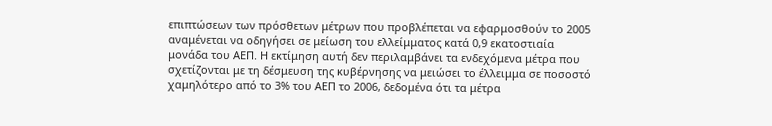επιπτώσεων των πρόσθετων μέτρων που προβλέπεται να εφαρμοσθούν το 2005 αναμένεται να οδηγήσει σε μείωση του ελλείμματος κατά 0,9 εκατοστιαία μονάδα του ΑΕΠ. Η εκτίμηση αυτή δεν περιλαμβάνει τα ενδεχόμενα μέτρα που σχετίζονται με τη δέσμευση της κυβέρνησης να μειώσει το έλλειμμα σε ποσοστό χαμηλότερο από το 3% του ΑΕΠ το 2006, δεδομένα ότι τα μέτρα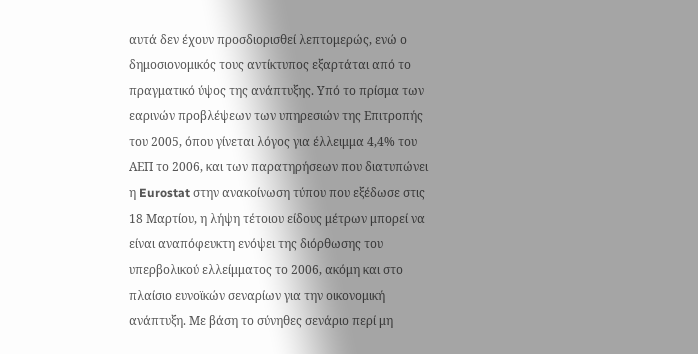αυτά δεν έχουν προσδιορισθεί λεπτομερώς, ενώ ο δημοσιονομικός τους αντίκτυπος εξαρτάται από το πραγματικό ύψος της ανάπτυξης. Υπό το πρίσμα των εαρινών προβλέψεων των υπηρεσιών της Επιτροπής του 2005, όπου γίνεται λόγος για έλλειμμα 4,4% του ΑΕΠ το 2006, και των παρατηρήσεων που διατυπώνει η Eurostat στην ανακοίνωση τύπου που εξέδωσε στις 18 Μαρτίου, η λήψη τέτοιου είδους μέτρων μπορεί να είναι αναπόφευκτη ενόψει της διόρθωσης του υπερβολικού ελλείμματος το 2006, ακόμη και στο πλαίσιο ευνοϊκών σεναρίων για την οικονομική ανάπτυξη. Με βάση το σύνηθες σενάριο περί μη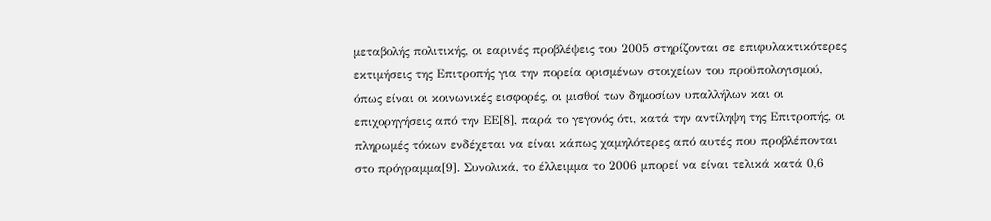μεταβολής πολιτικής, οι εαρινές προβλέψεις του 2005 στηρίζονται σε επιφυλακτικότερες εκτιμήσεις της Επιτροπής για την πορεία ορισμένων στοιχείων του προϋπολογισμού, όπως είναι οι κοινωνικές εισφορές, οι μισθοί των δημοσίων υπαλλήλων και οι επιχορηγήσεις από την ΕΕ[8], παρά το γεγονός ότι, κατά την αντίληψη της Επιτροπής, οι πληρωμές τόκων ενδέχεται να είναι κάπως χαμηλότερες από αυτές που προβλέπονται στο πρόγραμμα[9]. Συνολικά, το έλλειμμα το 2006 μπορεί να είναι τελικά κατά 0,6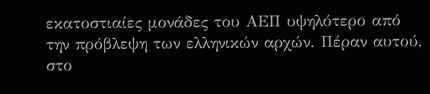εκατοστιαίες μονάδες του ΑΕΠ υψηλότερο από την πρόβλεψη των ελληνικών αρχών. Πέραν αυτού, στο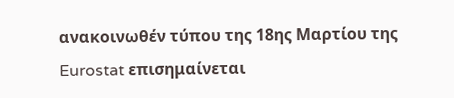ανακοινωθέν τύπου της 18ης Μαρτίου της Eurostat επισημαίνεται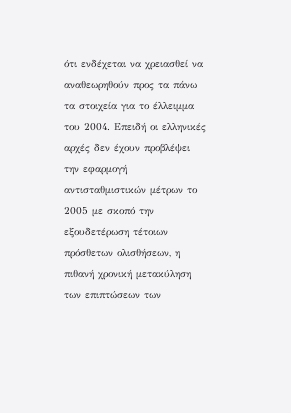ότι ενδέχεται να χρειασθεί να αναθεωρηθούν προς τα πάνω τα στοιχεία για το έλλειμμα του 2004. Επειδή οι ελληνικές αρχές δεν έχουν προβλέψει την εφαρμογή αντισταθμιστικών μέτρων το 2005 με σκοπό την εξουδετέρωση τέτοιων πρόσθετων ολισθήσεων, η πιθανή χρονική μετακύληση των επιπτώσεων των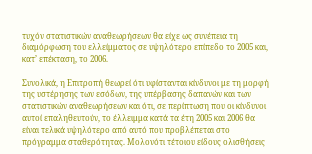τυχόν στατιστικών αναθεωρήσεων θα είχε ως συνέπεια τη διαμόρφωση του ελλείμματος σε υψηλότερο επίπεδο το 2005 και, κατ’ επέκταση, το 2006.

Συνολικά, η Επιτροπή θεωρεί ότι υφίστανται κίνδυνοι με τη μορφή της υστέρησης των εσόδων, της υπέρβασης δαπανών και των στατιστικών αναθεωρήσεων και ότι, σε περίπτωση που οι κίνδυνοι αυτοί επαληθευτούν, το έλλειμμα κατά τα έτη 2005 και 2006 θα είναι τελικά υψηλότερο από αυτό που προβλέπεται στο πρόγραμμα σταθερότητας. Μολονότι τέτοιου είδους ολισθήσεις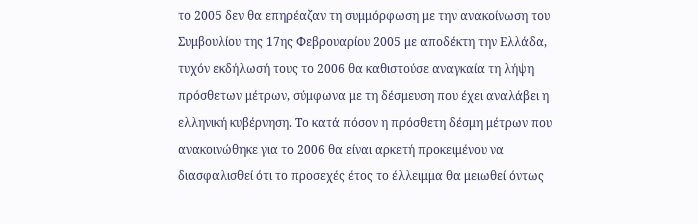το 2005 δεν θα επηρέαζαν τη συμμόρφωση με την ανακοίνωση του Συμβουλίου της 17ης Φεβρουαρίου 2005 με αποδέκτη την Ελλάδα, τυχόν εκδήλωσή τους το 2006 θα καθιστούσε αναγκαία τη λήψη πρόσθετων μέτρων, σύμφωνα με τη δέσμευση που έχει αναλάβει η ελληνική κυβέρνηση. Το κατά πόσον η πρόσθετη δέσμη μέτρων που ανακοινώθηκε για το 2006 θα είναι αρκετή προκειμένου να διασφαλισθεί ότι το προσεχές έτος το έλλειμμα θα μειωθεί όντως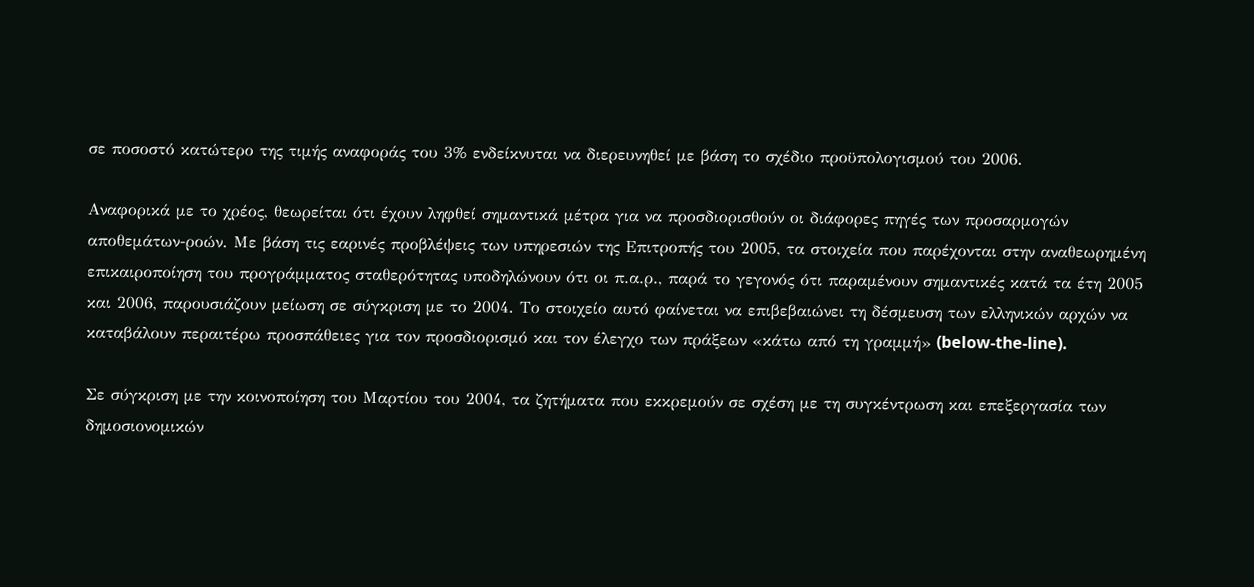σε ποσοστό κατώτερο της τιμής αναφοράς του 3% ενδείκνυται να διερευνηθεί με βάση το σχέδιο προϋπολογισμού του 2006.

Αναφορικά με το χρέος, θεωρείται ότι έχουν ληφθεί σημαντικά μέτρα για να προσδιορισθούν οι διάφορες πηγές των προσαρμογών αποθεμάτων-ροών. Με βάση τις εαρινές προβλέψεις των υπηρεσιών της Επιτροπής του 2005, τα στοιχεία που παρέχονται στην αναθεωρημένη επικαιροποίηση του προγράμματος σταθερότητας υποδηλώνουν ότι οι π.α.ρ., παρά το γεγονός ότι παραμένουν σημαντικές κατά τα έτη 2005 και 2006, παρουσιάζουν μείωση σε σύγκριση με το 2004. Το στοιχείο αυτό φαίνεται να επιβεβαιώνει τη δέσμευση των ελληνικών αρχών να καταβάλουν περαιτέρω προσπάθειες για τον προσδιορισμό και τον έλεγχο των πράξεων «κάτω από τη γραμμή» (below-the-line).

Σε σύγκριση με την κοινοποίηση του Μαρτίου του 2004, τα ζητήματα που εκκρεμούν σε σχέση με τη συγκέντρωση και επεξεργασία των δημοσιονομικών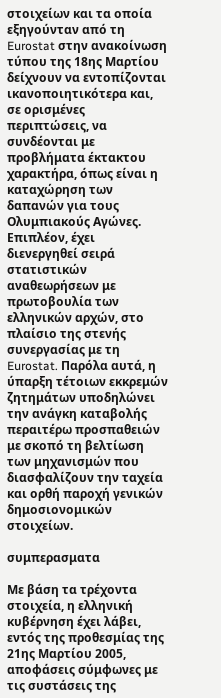στοιχείων και τα οποία εξηγούνταν από τη Eurostat στην ανακοίνωση τύπου της 18ης Μαρτίου δείχνουν να εντοπίζονται ικανοποιητικότερα και, σε ορισμένες περιπτώσεις, να συνδέονται με προβλήματα έκτακτου χαρακτήρα, όπως είναι η καταχώρηση των δαπανών για τους Ολυμπιακούς Αγώνες. Επιπλέον, έχει διενεργηθεί σειρά στατιστικών αναθεωρήσεων με πρωτοβουλία των ελληνικών αρχών, στο πλαίσιο της στενής συνεργασίας με τη Eurostat. Παρόλα αυτά, η ύπαρξη τέτοιων εκκρεμών ζητημάτων υποδηλώνει την ανάγκη καταβολής περαιτέρω προσπαθειών με σκοπό τη βελτίωση των μηχανισμών που διασφαλίζουν την ταχεία και ορθή παροχή γενικών δημοσιονομικών στοιχείων.

συμπερασματα

Με βάση τα τρέχοντα στοιχεία, η ελληνική κυβέρνηση έχει λάβει, εντός της προθεσμίας της 21ης Μαρτίου 2005, αποφάσεις σύμφωνες με τις συστάσεις της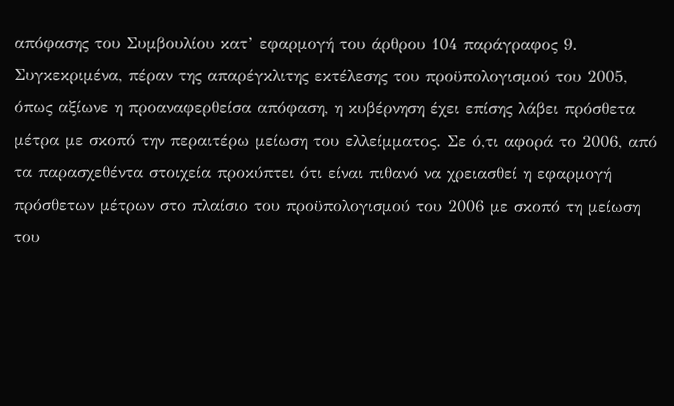απόφασης του Συμβουλίου κατ’ εφαρμογή του άρθρου 104 παράγραφος 9. Συγκεκριμένα, πέραν της απαρέγκλιτης εκτέλεσης του προϋπολογισμού του 2005, όπως αξίωνε η προαναφερθείσα απόφαση, η κυβέρνηση έχει επίσης λάβει πρόσθετα μέτρα με σκοπό την περαιτέρω μείωση του ελλείμματος. Σε ό,τι αφορά το 2006, από τα παρασχεθέντα στοιχεία προκύπτει ότι είναι πιθανό να χρειασθεί η εφαρμογή πρόσθετων μέτρων στο πλαίσιο του προϋπολογισμού του 2006 με σκοπό τη μείωση του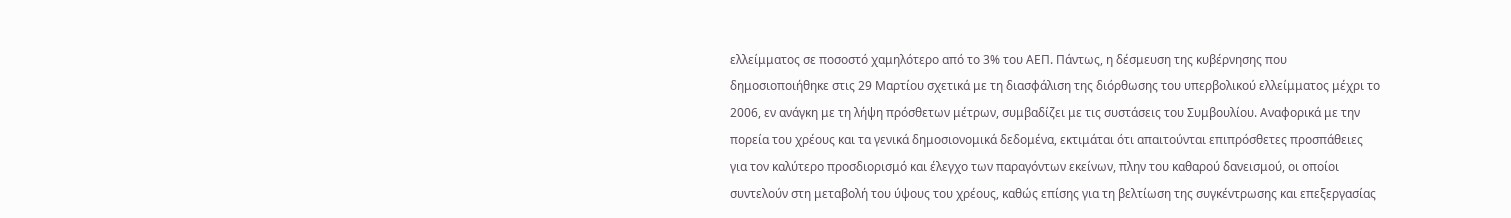ελλείμματος σε ποσοστό χαμηλότερο από το 3% του ΑΕΠ. Πάντως, η δέσμευση της κυβέρνησης που δημοσιοποιήθηκε στις 29 Μαρτίου σχετικά με τη διασφάλιση της διόρθωσης του υπερβολικού ελλείμματος μέχρι το 2006, εν ανάγκη με τη λήψη πρόσθετων μέτρων, συμβαδίζει με τις συστάσεις του Συμβουλίου. Αναφορικά με την πορεία του χρέους και τα γενικά δημοσιονομικά δεδομένα, εκτιμάται ότι απαιτούνται επιπρόσθετες προσπάθειες για τον καλύτερο προσδιορισμό και έλεγχο των παραγόντων εκείνων, πλην του καθαρού δανεισμού, οι οποίοι συντελούν στη μεταβολή του ύψους του χρέους, καθώς επίσης για τη βελτίωση της συγκέντρωσης και επεξεργασίας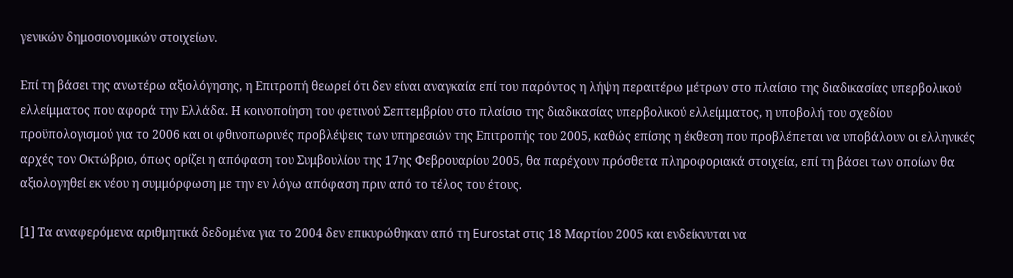γενικών δημοσιονομικών στοιχείων.

Επί τη βάσει της ανωτέρω αξιολόγησης, η Επιτροπή θεωρεί ότι δεν είναι αναγκαία επί του παρόντος η λήψη περαιτέρω μέτρων στο πλαίσιο της διαδικασίας υπερβολικού ελλείμματος που αφορά την Ελλάδα. Η κοινοποίηση του φετινού Σεπτεμβρίου στο πλαίσιο της διαδικασίας υπερβολικού ελλείμματος, η υποβολή του σχεδίου προϋπολογισμού για το 2006 και οι φθινοπωρινές προβλέψεις των υπηρεσιών της Επιτροπής του 2005, καθώς επίσης η έκθεση που προβλέπεται να υποβάλουν οι ελληνικές αρχές τον Οκτώβριο, όπως ορίζει η απόφαση του Συμβουλίου της 17ης Φεβρουαρίου 2005, θα παρέχουν πρόσθετα πληροφοριακά στοιχεία, επί τη βάσει των οποίων θα αξιολογηθεί εκ νέου η συμμόρφωση με την εν λόγω απόφαση πριν από το τέλος του έτους.

[1] Τα αναφερόμενα αριθμητικά δεδομένα για το 2004 δεν επικυρώθηκαν από τη Eurostat στις 18 Μαρτίου 2005 και ενδείκνυται να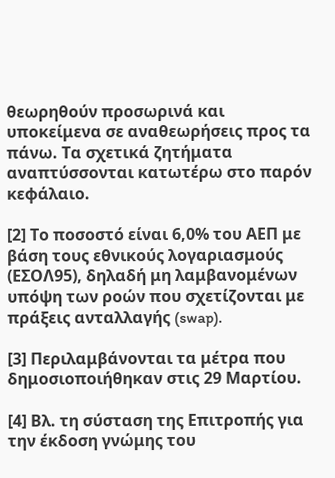θεωρηθούν προσωρινά και υποκείμενα σε αναθεωρήσεις προς τα πάνω. Τα σχετικά ζητήματα αναπτύσσονται κατωτέρω στο παρόν κεφάλαιο.

[2] Το ποσοστό είναι 6,0% του ΑΕΠ με βάση τους εθνικούς λογαριασμούς (ΕΣΟΛ95), δηλαδή μη λαμβανομένων υπόψη των ροών που σχετίζονται με πράξεις ανταλλαγής (swap).

[3] Περιλαμβάνονται τα μέτρα που δημοσιοποιήθηκαν στις 29 Μαρτίου.

[4] Βλ. τη σύσταση της Επιτροπής για την έκδοση γνώμης του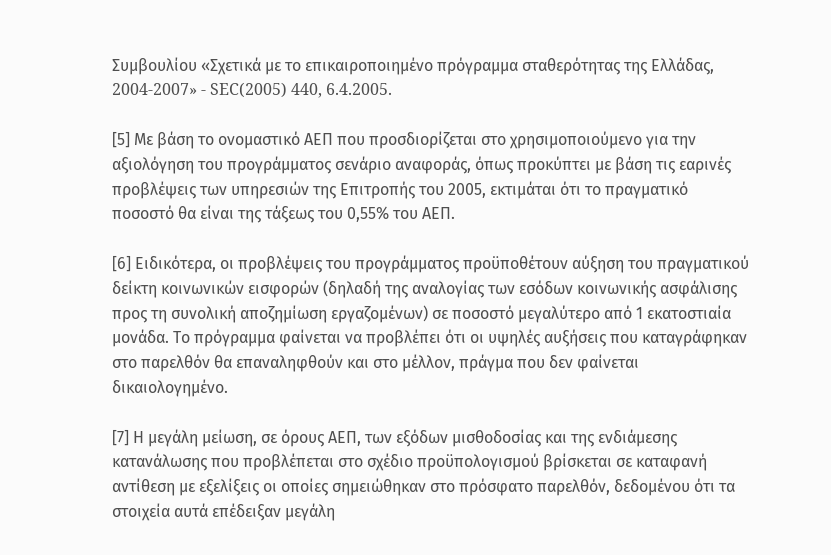Συμβουλίου «Σχετικά με το επικαιροποιημένο πρόγραμμα σταθερότητας της Ελλάδας, 2004-2007» - SEC(2005) 440, 6.4.2005.

[5] Με βάση το ονομαστικό ΑΕΠ που προσδιορίζεται στο χρησιμοποιούμενο για την αξιολόγηση του προγράμματος σενάριο αναφοράς, όπως προκύπτει με βάση τις εαρινές προβλέψεις των υπηρεσιών της Επιτροπής του 2005, εκτιμάται ότι το πραγματικό ποσοστό θα είναι της τάξεως του 0,55% του ΑΕΠ.

[6] Ειδικότερα, οι προβλέψεις του προγράμματος προϋποθέτουν αύξηση του πραγματικού δείκτη κοινωνικών εισφορών (δηλαδή της αναλογίας των εσόδων κοινωνικής ασφάλισης προς τη συνολική αποζημίωση εργαζομένων) σε ποσοστό μεγαλύτερο από 1 εκατοστιαία μονάδα. Το πρόγραμμα φαίνεται να προβλέπει ότι οι υψηλές αυξήσεις που καταγράφηκαν στο παρελθόν θα επαναληφθούν και στο μέλλον, πράγμα που δεν φαίνεται δικαιολογημένο.

[7] Η μεγάλη μείωση, σε όρους ΑΕΠ, των εξόδων μισθοδοσίας και της ενδιάμεσης κατανάλωσης που προβλέπεται στο σχέδιο προϋπολογισμού βρίσκεται σε καταφανή αντίθεση με εξελίξεις οι οποίες σημειώθηκαν στο πρόσφατο παρελθόν, δεδομένου ότι τα στοιχεία αυτά επέδειξαν μεγάλη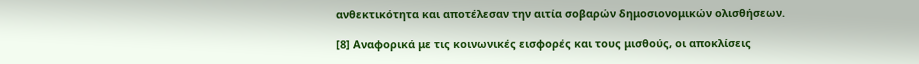ανθεκτικότητα και αποτέλεσαν την αιτία σοβαρών δημοσιονομικών ολισθήσεων.

[8] Αναφορικά με τις κοινωνικές εισφορές και τους μισθούς, οι αποκλίσεις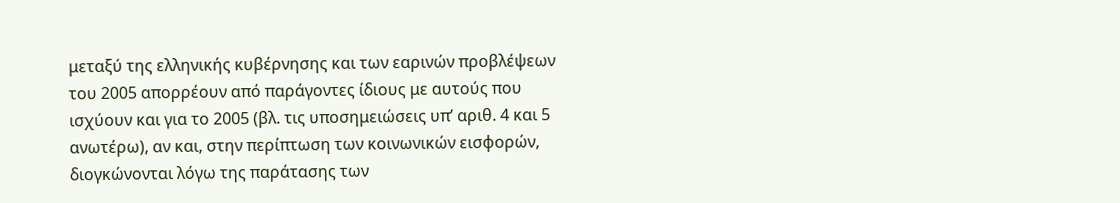μεταξύ της ελληνικής κυβέρνησης και των εαρινών προβλέψεων του 2005 απορρέουν από παράγοντες ίδιους με αυτούς που ισχύουν και για το 2005 (βλ. τις υποσημειώσεις υπ’ αριθ. 4 και 5 ανωτέρω), αν και, στην περίπτωση των κοινωνικών εισφορών, διογκώνονται λόγω της παράτασης των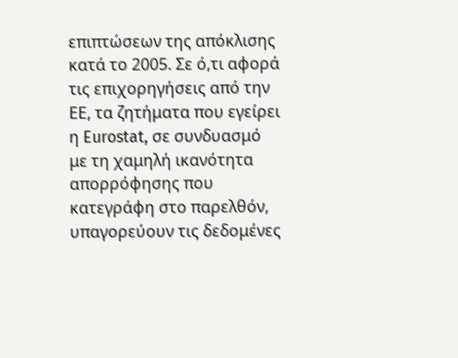επιπτώσεων της απόκλισης κατά το 2005. Σε ό,τι αφορά τις επιχορηγήσεις από την ΕΕ, τα ζητήματα που εγείρει η Eurostat, σε συνδυασμό με τη χαμηλή ικανότητα απορρόφησης που κατεγράφη στο παρελθόν, υπαγορεύουν τις δεδομένες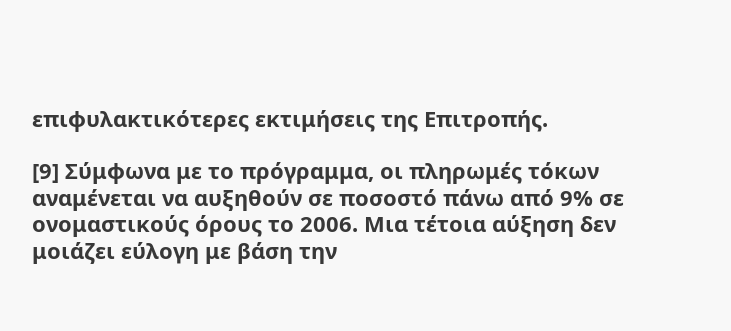επιφυλακτικότερες εκτιμήσεις της Επιτροπής.

[9] Σύμφωνα με το πρόγραμμα, οι πληρωμές τόκων αναμένεται να αυξηθούν σε ποσοστό πάνω από 9% σε ονομαστικούς όρους το 2006. Μια τέτοια αύξηση δεν μοιάζει εύλογη με βάση την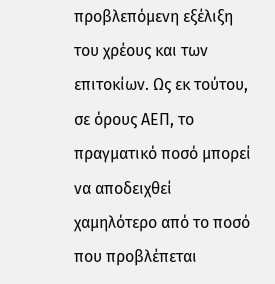προβλεπόμενη εξέλιξη του χρέους και των επιτοκίων. Ως εκ τούτου, σε όρους ΑΕΠ, το πραγματικό ποσό μπορεί να αποδειχθεί χαμηλότερο από το ποσό που προβλέπεται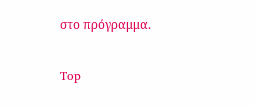στο πρόγραμμα.

Top